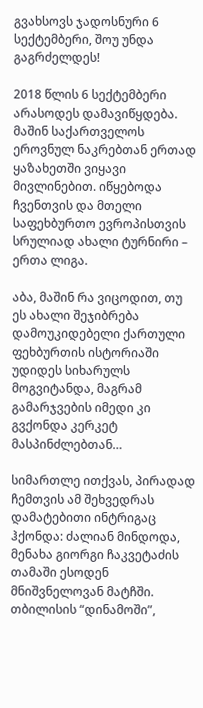გვახსოვს ჯადოსნური 6 სექტემბერი, შოუ უნდა გაგრძელდეს!

2018 წლის 6 სექტემბერი არასოდეს დამავიწყდება. მაშინ საქართველოს ეროვნულ ნაკრებთან ერთად ყაზახეთში ვიყავი მივლინებით. იწყებოდა ჩვენთვის და მთელი საფეხბურთო ევროპისთვის სრულიად ახალი ტურნირი – ერთა ლიგა.

აბა, მაშინ რა ვიცოდით, თუ ეს ახალი შეჯიბრება დამოუკიდებელი ქართული ფეხბურთის ისტორიაში უდიდეს სიხარულს მოგვიტანდა, მაგრამ გამარჯვების იმედი კი გვქონდა კერკეტ მასპინძლებთან…

სიმართლე ითქვას, პირადად ჩემთვის ამ შეხვედრას დამატებითი ინტრიგაც ჰქონდა: ძალიან მინდოდა, მენახა გიორგი ჩაკვეტაძის თამაში ესოდენ მნიშვნელოვან მატჩში. თბილისის “დინამოში”,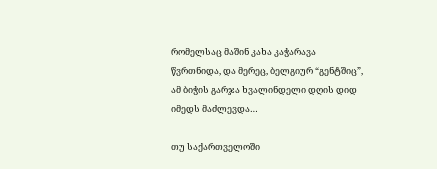რომელსაც მაშინ კახა კაჭარავა წვრთნიდა, და მერეც, ბელგიურ “გენტშიც”, ამ ბიჭის გარჯა ხვალინდელი დღის დიდ იმედს მაძლევდა…

თუ საქართველოში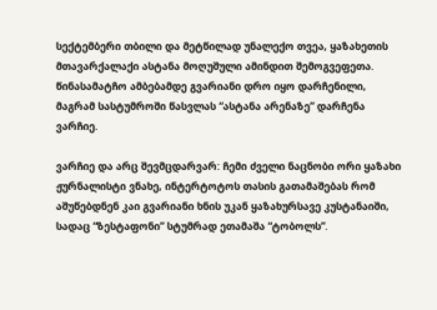სექტემბერი თბილი და მეტწილად უნალექო თვეა, ყაზახეთის მთავარქალაქი ასტანა მოღუშული ამინდით შემოგვეფეთა. წინასამატჩო ამბებამდე გვარიანი დრო იყო დარჩენილი, მაგრამ სასტუმროში წასვლას “ასტანა არენაზე” დარჩენა ვარჩიე.

ვარჩიე და არც შევმცდარვარ: ჩემი ძველი ნაცნობი ორი ყაზახი ჟურნალისტი ვნახე, ინტერტოტოს თასის გათამაშებას რომ აშუწებდნენ კაი გვარიანი ხნის უკან ყაზახურსავე კუსტანაიში, სადაც “ზესტაფონი” სტუმრად ეთამაშა “ტობოლს”.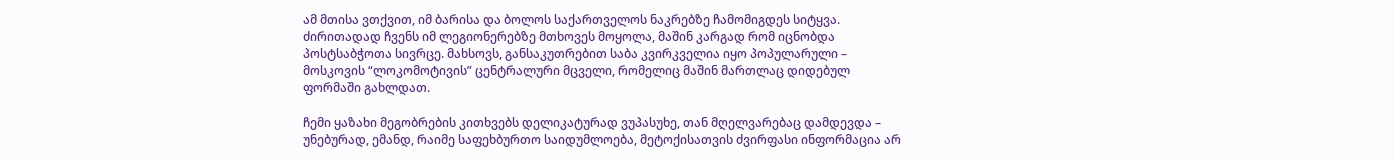ამ მთისა ვთქვით, იმ ბარისა და ბოლოს საქართველოს ნაკრებზე ჩამომიგდეს სიტყვა. ძირითადად ჩვენს იმ ლეგიონერებზე მთხოვეს მოყოლა, მაშინ კარგად რომ იცნობდა პოსტსაბჭოთა სივრცე. მახსოვს, განსაკუთრებით საბა კვირკველია იყო პოპულარული – მოსკოვის “ლოკომოტივის” ცენტრალური მცველი, რომელიც მაშინ მართლაც დიდებულ ფორმაში გახლდათ.

ჩემი ყაზახი მეგობრების კითხვებს დელიკატურად ვუპასუხე, თან მღელვარებაც დამდევდა – უნებურად, ემანდ, რაიმე საფეხბურთო საიდუმლოება, მეტოქისათვის ძვირფასი ინფორმაცია არ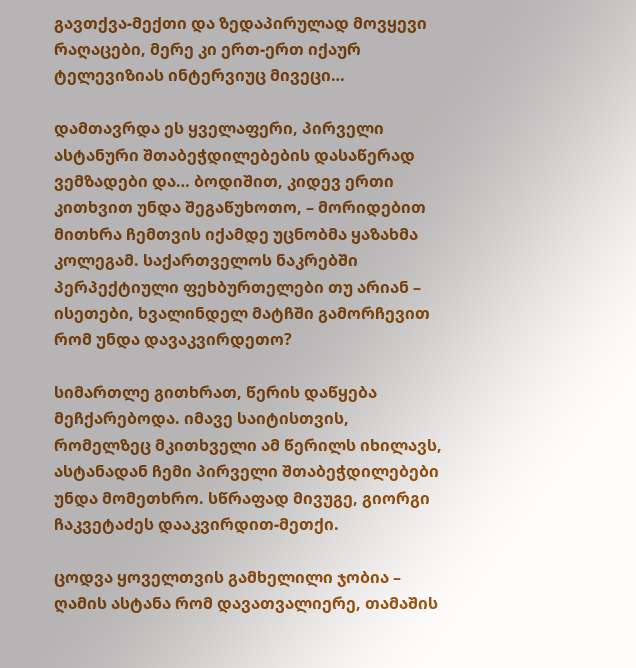გავთქვა-მექთი და ზედაპირულად მოვყევი რაღაცები, მერე კი ერთ-ერთ იქაურ ტელევიზიას ინტერვიუც მივეცი…

დამთავრდა ეს ყველაფერი, პირველი ასტანური შთაბეჭდილებების დასაწერად ვემზადები და… ბოდიშით, კიდევ ერთი კითხვით უნდა შეგაწუხოთო, – მორიდებით მითხრა ჩემთვის იქამდე უცნობმა ყაზახმა კოლეგამ. საქართველოს ნაკრებში პერპექტიული ფეხბურთელები თუ არიან – ისეთები, ხვალინდელ მატჩში გამორჩევით რომ უნდა დავაკვირდეთო?

სიმართლე გითხრათ, წერის დაწყება მეჩქარებოდა. იმავე საიტისთვის, რომელზეც მკითხველი ამ წერილს იხილავს, ასტანადან ჩემი პირველი შთაბეჭდილებები უნდა მომეთხრო. სწრაფად მივუგე, გიორგი ჩაკვეტაძეს დააკვირდით-მეთქი.

ცოდვა ყოველთვის გამხელილი ჯობია – ღამის ასტანა რომ დავათვალიერე, თამაშის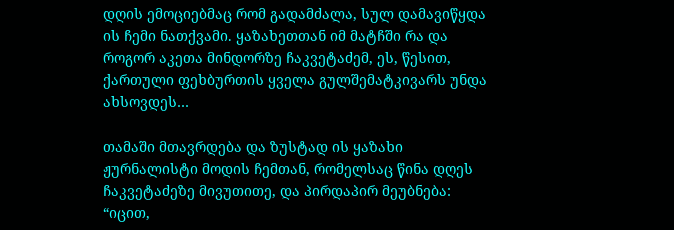დღის ემოციებმაც რომ გადამძალა, სულ დამავიწყდა ის ჩემი ნათქვამი. ყაზახეთთან იმ მატჩში რა და როგორ აკეთა მინდორზე ჩაკვეტაძემ, ეს, წესით, ქართული ფეხბურთის ყველა გულშემატკივარს უნდა ახსოვდეს…

თამაში მთავრდება და ზუსტად ის ყაზახი ჟურნალისტი მოდის ჩემთან, რომელსაც წინა დღეს ჩაკვეტაძეზე მივუთითე, და პირდაპირ მეუბნება: “იცით,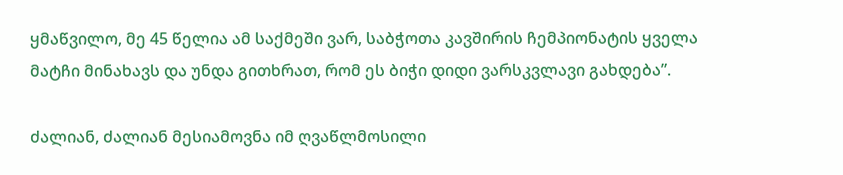ყმაწვილო, მე 45 წელია ამ საქმეში ვარ, საბჭოთა კავშირის ჩემპიონატის ყველა მატჩი მინახავს და უნდა გითხრათ, რომ ეს ბიჭი დიდი ვარსკვლავი გახდება”.

ძალიან, ძალიან მესიამოვნა იმ ღვაწლმოსილი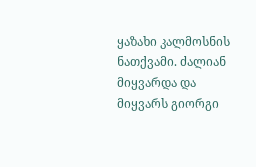ყაზახი კალმოსნის ნათქვამი. ძალიან მიყვარდა და მიყვარს გიორგი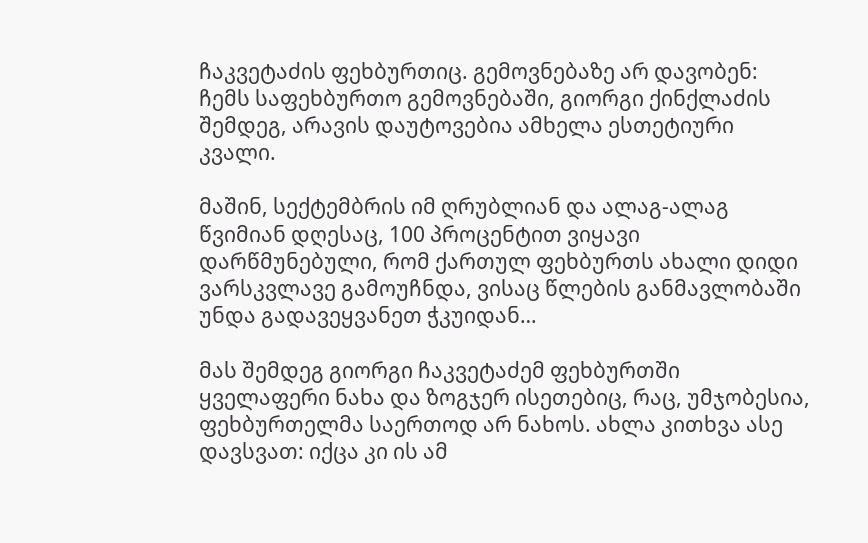ჩაკვეტაძის ფეხბურთიც. გემოვნებაზე არ დავობენ: ჩემს საფეხბურთო გემოვნებაში, გიორგი ქინქლაძის შემდეგ, არავის დაუტოვებია ამხელა ესთეტიური კვალი.

მაშინ, სექტემბრის იმ ღრუბლიან და ალაგ-ალაგ წვიმიან დღესაც, 100 პროცენტით ვიყავი დარწმუნებული, რომ ქართულ ფეხბურთს ახალი დიდი ვარსკვლავე გამოუჩნდა, ვისაც წლების განმავლობაში უნდა გადავეყვანეთ ჭკუიდან…

მას შემდეგ გიორგი ჩაკვეტაძემ ფეხბურთში ყველაფერი ნახა და ზოგჯერ ისეთებიც, რაც, უმჯობესია, ფეხბურთელმა საერთოდ არ ნახოს. ახლა კითხვა ასე დავსვათ: იქცა კი ის ამ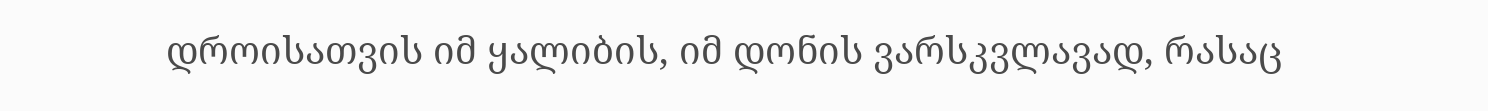დროისათვის იმ ყალიბის, იმ დონის ვარსკვლავად, რასაც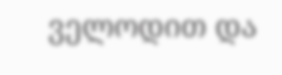ველოდით და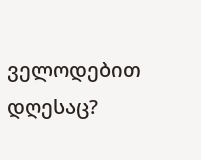ველოდებით დღესაც?